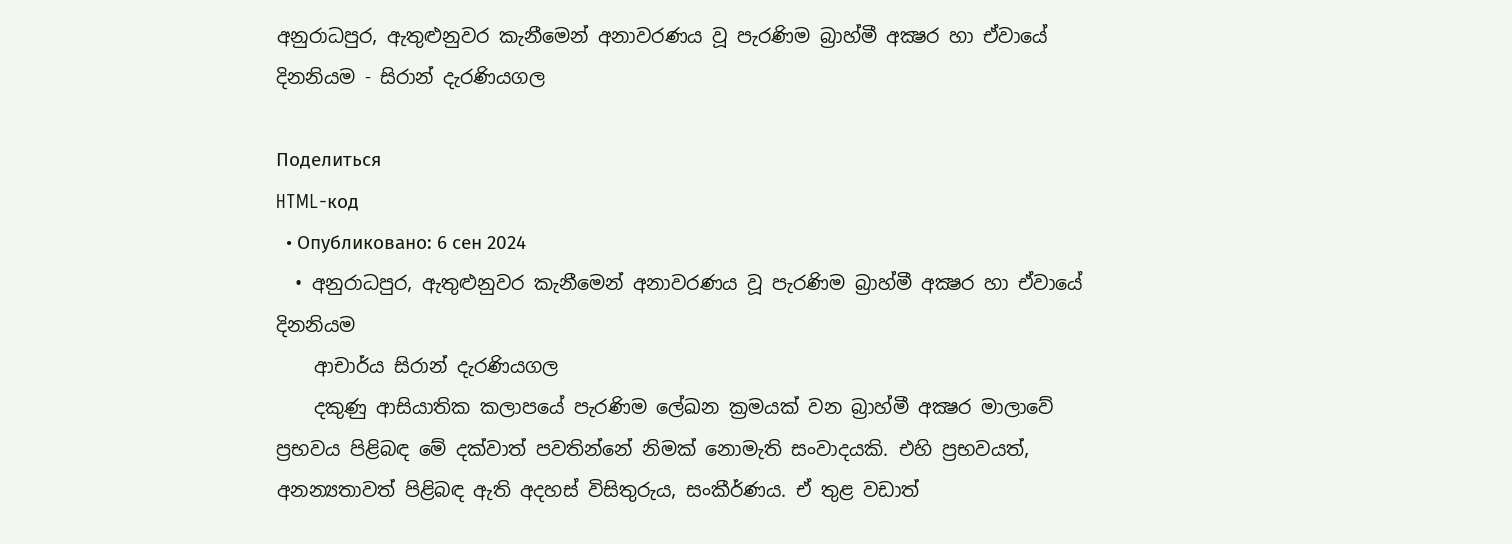අනුරාධපුර, ඇතුළුනුවර කැනීමෙන් අනාවරණය වූ පැරණිම බ්‍රාහ්මී අක්‍ෂර හා ඒවායේ දිනනියම - සිරාන් දැරණියගල

Поделиться
HTML-код
  • Опубликовано: 6 сен 2024
  • අනුරාධපුර, ඇතුළුනුවර කැනීමෙන් අනාවරණය වූ පැරණිම බ්‍රාහ්මී අක්‍ෂර හා ඒවායේ දිනනියම
    ආචාර්ය සිරාන් දැරණියගල
    දකුණු ආසියාතික කලාපයේ පැරණිම ලේඛන ක්‍රමයක් වන බ්‍රාහ්මී අක්‍ෂර මාලාවේ ප්‍රභවය පිළිබඳ මේ දක්වාත් පවතින්නේ නිමක් නොමැති සංවාදයකි. එහි ප්‍රභවයත්, අනන්‍යතාවත් පිළිබඳ ඇති අදහස් විසිතුරුය, සංකීර්ණය. ඒ තුළ වඩාත්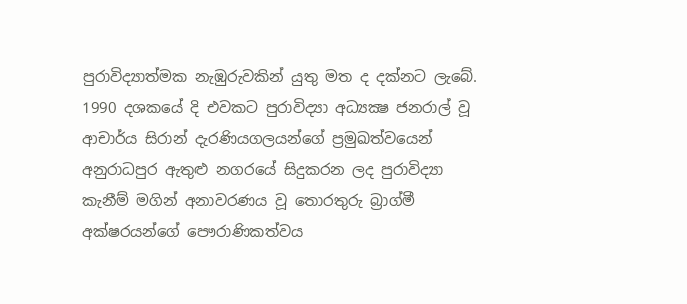පුරාවිද්‍යාත්මක නැඹුරුවකින් යුතු මත ද දක්නට ලැබේ. 1990 දශකයේ දි එවකට පුරාවිද්‍යා අධ්‍යක්‍ෂ ජනරාල් වූ ආචාර්ය සිරාන් දැරණියගලයන්ගේ ප්‍රමුඛත්වයෙන් අනුරාධපුර ඇතුළු නගරයේ සිදුකරන ලද පුරාවිද්‍යා කැනීම් මගින් අනාවරණය වූ තොරතුරු බ්‍රාග්මී අක්ෂරයන්ගේ පෞරාණිකත්වය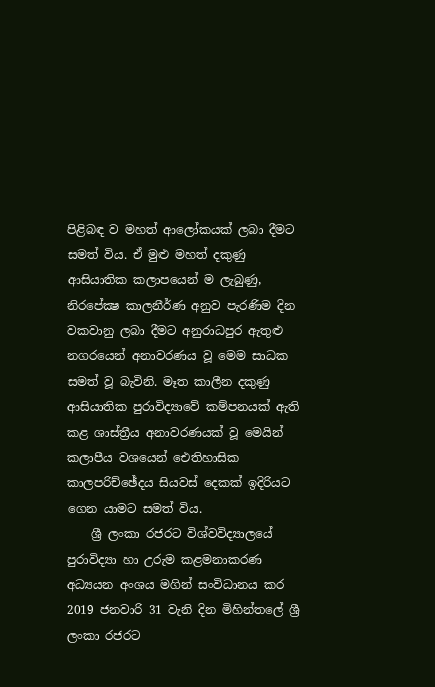පිළිබඳ ව මහත් ආලෝකයක් ලබා දීමට සමත් විය. ඒ මුළු මහත් දකුණු ආසියාතික කලාපයෙන් ම ලැබුණු, නිරපේක්‍ෂ කාලනීර්ණ අනුව පැරණිම දින වකවානු ලබා දීමට අනුරාධපුර ඇතුළු නගරයෙන් අනාවරණය වූ මෙම සාධක සමත් වූ බැවිනි. මෑත කාලීන දකුණු ආසියාතික පුරාවිද්‍යාවේ කම්පනයක් ඇති කළ ශාස්ත්‍රීය අනාවරණයක් වූ මෙයින් කලාපීය වශයෙන් ඓතිහාසික කාලපරිච්ඡේදය සියවස් දෙකක් ඉදිරියට ගෙන යාමට සමත් විය.
    ශ්‍රී ලංකා රජරට විශ්වවිද්‍යාලයේ පුරාවිද්‍යා හා උරුම කළමනාකරණ අධ්‍යයන අංශය මගින් සංවිධානය කර 2019 ජනවාරි 31 වැනි දින මිහින්තලේ ශ්‍රී ලංකා රජරට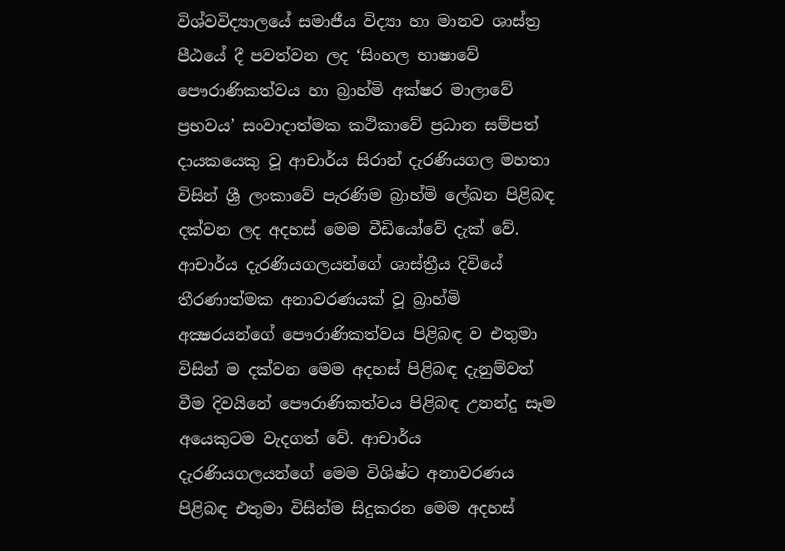විශ්වවිද්‍යාලයේ සමාජීය විද්‍යා හා මානව ශාස්ත්‍ර පීඨයේ දී පවත්වන ලද ‘සිංහල භාෂාවේ පෞරාණිකත්වය හා බ්‍රාහ්මි අක්ෂර මාලාවේ ප්‍රභවය’ සංවාදාත්මක කථිකාවේ ප්‍රධාන සම්පත් දායකයෙකු වූ ආචාර්ය සිරාන් දැරණියගල මහතා විසින් ශ්‍රී ලංකාවේ පැරණිම බ්‍රාහ්මි ලේඛන පිළිබඳ දක්වන ලද අදහස් මෙම වීඩියෝවේ දැක් වේ. ආචාර්ය දැරණියගලයන්ගේ ශාස්ත්‍රීය දිවියේ තීරණාත්මක අනාවරණයක් වූ බ්‍රාහ්මි අක්‍ෂරයන්ගේ පෞරාණිකත්වය පිළිබඳ ව එතුමා විසින් ම දක්වන මෙම අදහස් පිළිබඳ දැනුම්වත් වීම දිවයිනේ පෞරාණිකත්වය පිළිබඳ උනන්දු සෑම අයෙකුටම වැදගත් වේ. ආචාර්ය දැරණියගලයන්ගේ මෙම විශිෂ්ට අනාවරණය පිළිබඳ එතුමා විසින්ම සිදුකරන මෙම අදහස්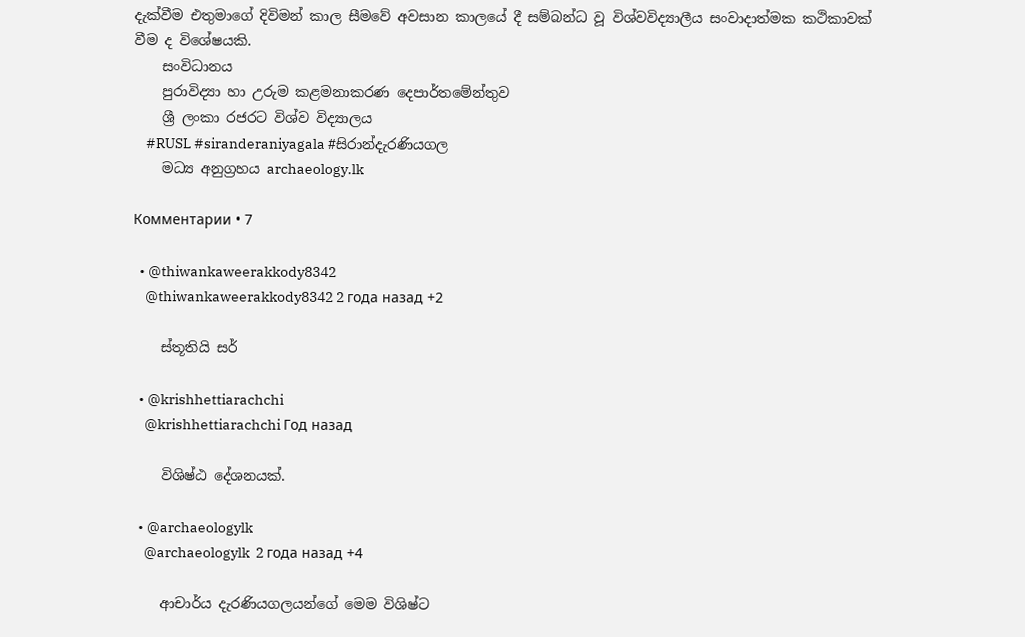දැක්වීම එතුමාගේ දිවිමන් කාල සීමවේ අවසාන කාලයේ දී සම්බන්ධ වූ විශ්වවිද්‍යාලීය සංවාදාත්මක කථිකාවක් වීම ද විශේෂයකි.
    සංවිධානය
    පුරාවිද්‍යා හා උරුම කළමනාකරණ දෙපාර්තමේන්තුව
    ශ්‍රී ලංකා රජරට විශ්ව විද්‍යාලය
    #RUSL #siranderaniyagala #සිරාන්දැරණියගල
    මධ්‍ය අනුග්‍රහය archaeology.lk

Комментарии • 7

  • @thiwankaweerakkody8342
    @thiwankaweerakkody8342 2 года назад +2

    ස්තූතියි සර්

  • @krishhettiarachchi
    @krishhettiarachchi Год назад

    විශිෂ්ඨ දේශනයක්.

  • @archaeologylk
    @archaeologylk  2 года назад +4

    ආචාර්ය දැරණියගලයන්ගේ මෙම විශිෂ්ට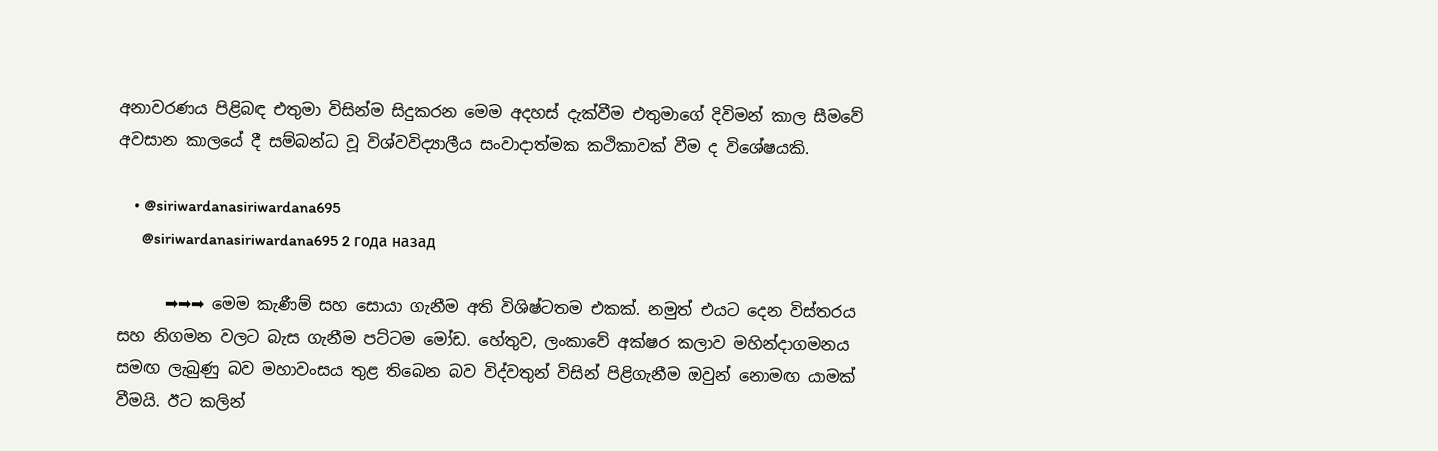අනාවරණය පිළිබඳ එතුමා විසින්ම සිදුකරන මෙම අදහස් දැක්වීම එතුමාගේ දිවිමන් කාල සීමවේ අවසාන කාලයේ දී සම්බන්ධ වූ විශ්වවිද්‍යාලීය සංවාදාත්මක කථිකාවක් වීම ද විශේෂයකි.

    • @siriwardanasiriwardana695
      @siriwardanasiriwardana695 2 года назад

      ➡➡➡ මෙම කැණීම් සහ සොයා ගැනීම අති විශිෂ්ටතම එකක්. නමුත් එයට දෙන විස්තරය සහ නිගමන වලට බැස ගැනීම පට්ටම මෝඩ. හේතුව, ලංකාවේ අක්ෂර කලාව මහින්දාගමනය සමඟ ලැබුණු බව මහාවංසය තුළ තිබෙන බව විද්වතුන් විසින් පිළිගැනීම ඔවුන් නොමඟ යාමක් වීමයි. ඊට කලින්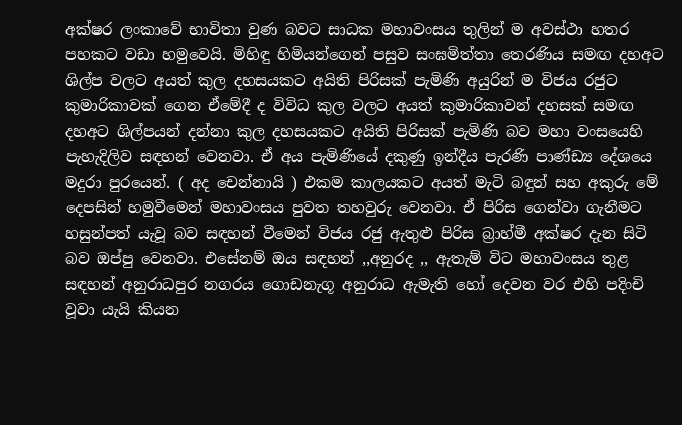අක්ෂර ලංකාවේ භාවිතා වුණ බවට සාධක මහාවංසය තුලින් ම අවස්ථා හතර පහකට වඩා හමුවෙයි. මිහිඳු හිමියන්ගෙන් පසුව සංඝමිත්තා තෙරණිය සමඟ දහඅට ශිල්ප වලට අයත් කුල දහසයකට අයිති පිරිසක් පැමිණි අයුරින් ම විජය රජුට කුමාරිකාවක් ගෙන ඒමේදී ද විවිධ කුල වලට අයත් කුමාරිකාවන් දහසක් සමඟ දහඅට ශිල්පයන් දන්නා කුල දහසයකට අයිති පිරිසක් පැමිණි බව මහා වංසයෙහි පැහැදිලිව සඳහන් වෙනවා. ඒ අය පැමිණියේ දකුණු ඉන්දීය පැරණි පාණ්ඩ්‍ය දේශයෙ මදුරා පුරයෙන්. ( අද චෙන්නායි ) එකම කාලයකට අයත් මැටි බඳුන් සහ අකුරු මේ දෙපසින් හමුවීමෙන් මහාවංසය පුවත තහවුරු වෙනවා. ඒ පිරිස ගෙන්වා ගැනීමට හසුන්පත් යැවූ බව සඳහන් වීමෙන් විජය රජු ඇතුළු පිරිස බ්‍රාහ්මී අක්ෂර දැන සිටි බව ඔප්පු වෙනවා. එසේනම් ඔය සඳහන් ,,අනුරද ,, ඇතැම් විට මහාවංසය තුළ සඳහන් අනුරාධපුර නගරය ගොඩනැගූ අනුරාධ ඇමැති හෝ දෙවන වර එහි පදිංචි වූවා යැයි කියන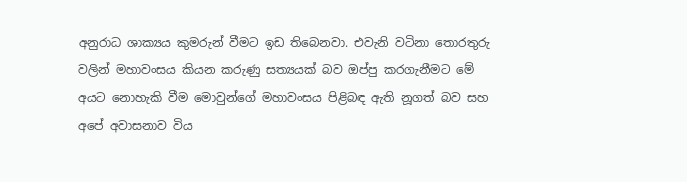අනුරාධ ශාක්‍යය කුමරුන් වීමට ඉඩ තිබෙනවා. එවැනි වටිනා තොරතුරු වලින් මහාවංසය කියන කරුණු සත්‍යයක් බව ඔප්පු කරගැනීමට මේ අයට නොහැකි වීම මොවුන්ගේ මහාවංසය පිළිබඳ ඇති නූගත් බව සහ අපේ අවාසනාව විය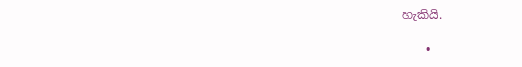හැකියි.

    •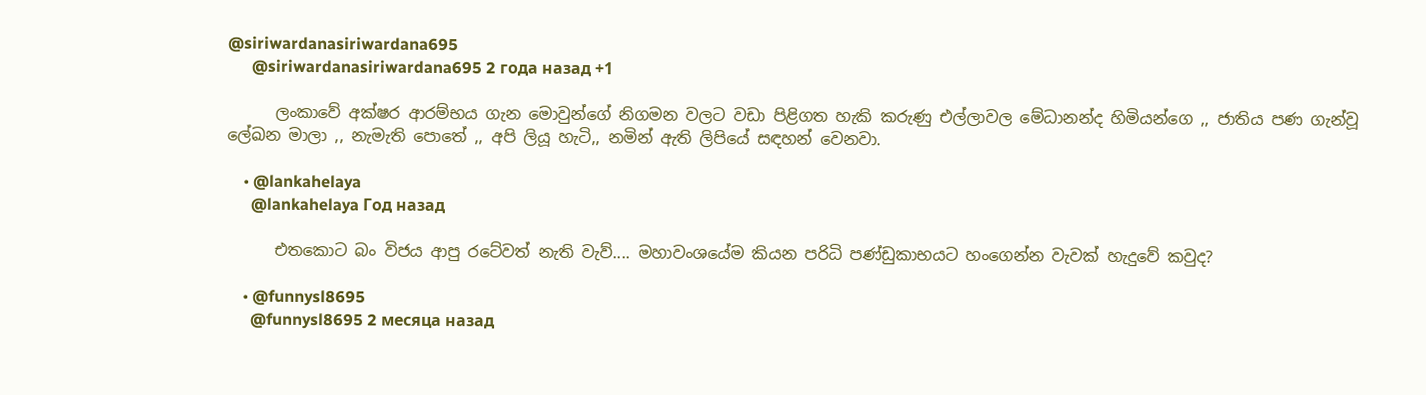@siriwardanasiriwardana695
      @siriwardanasiriwardana695 2 года назад +1

      ලංකාවේ අක්ෂර ආරම්භය ගැන මොවුන්ගේ නිගමන වලට වඩා පිළිගත හැකි කරුණු එල්ලාවල මේධානන්ද හිමියන්ගෙ ,, ජාතිය පණ ගැන්වූ ලේඛන මාලා ,, නැමැති පොතේ ,, අපි ලියූ හැටි,, නමින් ඇති ලිපියේ සඳහන් වෙනවා.

    • @lankahelaya
      @lankahelaya Год назад

      එතකොට බං විජය ආපු රටේවත් නැති වැව්.... මහාවංශයේම කියන පරිධි පණ්ඩුකාභයට හංගෙන්න වැවක් හැදුවේ කවුද?

    • @funnysl8695
      @funnysl8695 2 месяца назад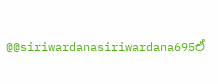@@siriwardanasiriwardana695ඒ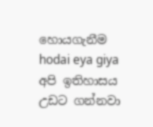හොයගැනීම hodai eya giya අපි ඉතිහාසය උඩට ගන්නවා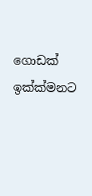ගොඩක් ඉක්ක්මනට